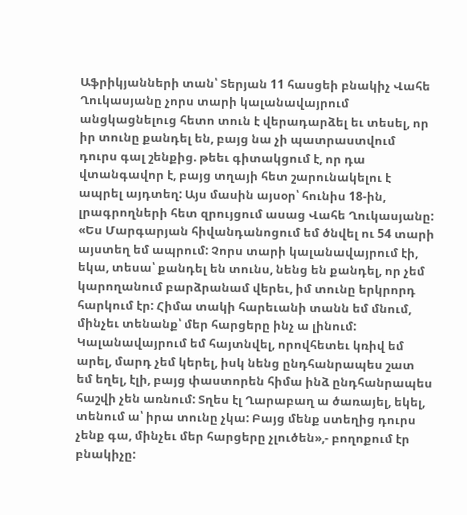Աֆրիկյանների տան՝ Տերյան 11 հասցեի բնակիչ Վահե Ղուկասյանը չորս տարի կալանավայրում անցկացնելուց հետո տուն է վերադարձել եւ տեսել, որ իր տունը քանդել են, բայց նա չի պատրաստվում դուրս գալ շենքից. թեեւ գիտակցում է, որ դա վտանգավոր է, բայց տղայի հետ շարունակելու է ապրել այդտեղ: Այս մասին այսօր՝ հունիս 18-ին, լրագրողների հետ զրույցում ասաց Վահե Ղուկասյանը:
«Ես Մարգարյան հիվանդանոցում եմ ծնվել ու 54 տարի այստեղ եմ ապրում: Չորս տարի կալանավայրում էի, եկա, տեսա՝ քանդել են տունս, նենց են քանդել, որ չեմ կարողանում բարձրանամ վերեւ, իմ տունը երկրորդ հարկում էր: Հիմա տակի հարեւանի տանն եմ մնում, մինչեւ տենանք՝ մեր հարցերը ինչ ա լինում: Կալանավայրում եմ հայտնվել, որովհետեւ կռիվ եմ արել, մարդ չեմ կերել, իսկ նենց ընդհանրապես շատ եմ եղել, էլի, բայց փաստորեն հիմա ինձ ընդհանրապես հաշվի չեն առնում: Տղես էլ Ղարաբաղ ա ծառայել, եկել, տենում ա՝ իրա տունը չկա: Բայց մենք ստեղից դուրս չենք գա, մինչեւ մեր հարցերը չլուծեն»,- բողոքում էր բնակիչը: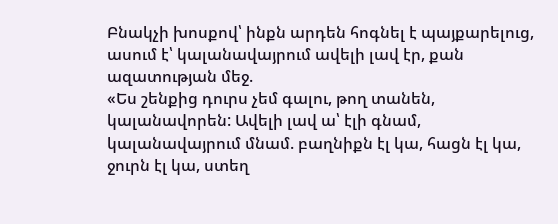Բնակչի խոսքով՝ ինքն արդեն հոգնել է պայքարելուց, ասում է՝ կալանավայրում ավելի լավ էր, քան ազատության մեջ.
«Ես շենքից դուրս չեմ գալու, թող տանեն, կալանավորեն: Ավելի լավ ա՝ էլի գնամ, կալանավայրում մնամ. բաղնիքն էլ կա, հացն էլ կա, ջուրն էլ կա, ստեղ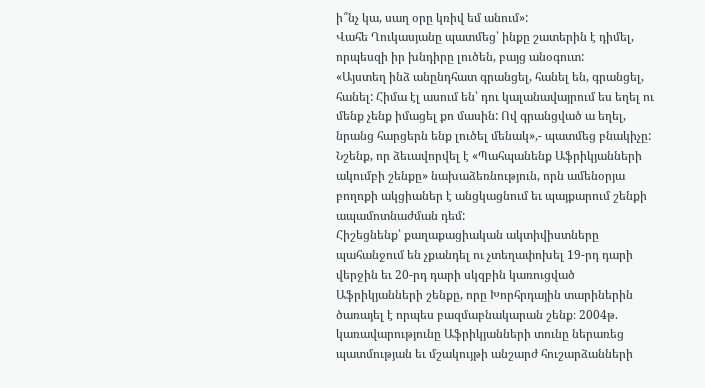ի՞նչ կա, սաղ օրը կռիվ եմ անում»:
Վահե Ղուկասյանը պատմեց՝ ինքը շատերին է դիմել, որպեսզի իր խնդիրը լուծեն, բայց անօգուտ:
«Այստեղ ինձ անընդհատ գրանցել, հանել են, գրանցել, հանել: Հիմա էլ ասում են՝ դու կալանավայրում ես եղել ու մենք չենք իմացել քո մասին: Ով գրանցված ա եղել, նրանց հարցերն ենք լուծել մենակ»,- պատմեց բնակիչը:
Նշենք, որ ձեւավորվել է «Պահպանենք Աֆրիկյանների ակումբի շենքը» նախաձեռնություն, որն ամենօրյա բողոքի ակցիաներ է անցկացնում եւ պայքարում շենքի ապամոտնաժման դեմ:
Հիշեցնենք՝ քաղաքացիական ակտիվիստները պահանջում են չքանդել ու չտեղափոխել 19-րդ դարի վերջին եւ 20-րդ դարի սկզբին կառուցված Աֆրիկյանների շենքը, որը Խորհրդային տարիներին ծառայել է որպես բազմաբնակարան շենք։ 2004թ. կառավարությունը Աֆրիկյանների տունը ներառեց պատմության եւ մշակույթի անշարժ հուշարձանների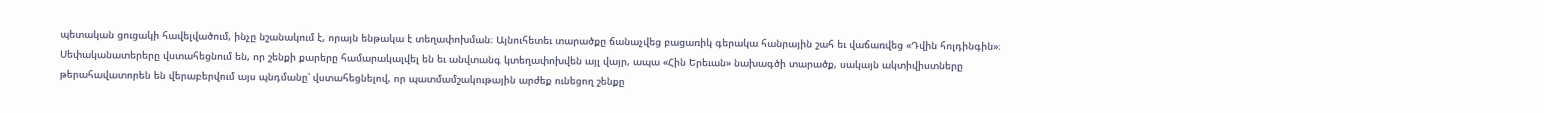պետական ցուցակի հավելվածում, ինչը նշանակում է, որայն ենթակա է տեղափոխման։ Այնուհետեւ տարածքը ճանաչվեց բացառիկ գերակա հանրային շահ եւ վաճառվեց «Դվին հոլդինգին»։ Սեփականատերերը վստահեցնում են, որ շենքի քարերը համարակալվել են եւ անվտանգ կտեղափոխվեն այլ վայր, ապա «Հին Երեւան» նախագծի տարածք, սակայն ակտիվիստները թերահավատորեն են վերաբերվում այս պնդմանը՝ վստահեցնելով, որ պատմամշակութային արժեք ունեցող շենքը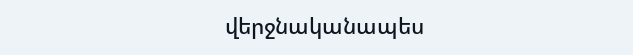վերջնականապես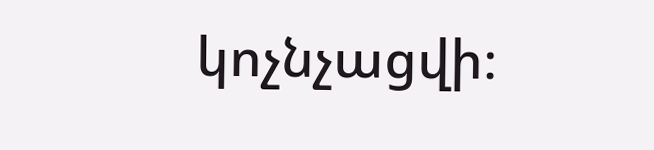կոչնչացվի։